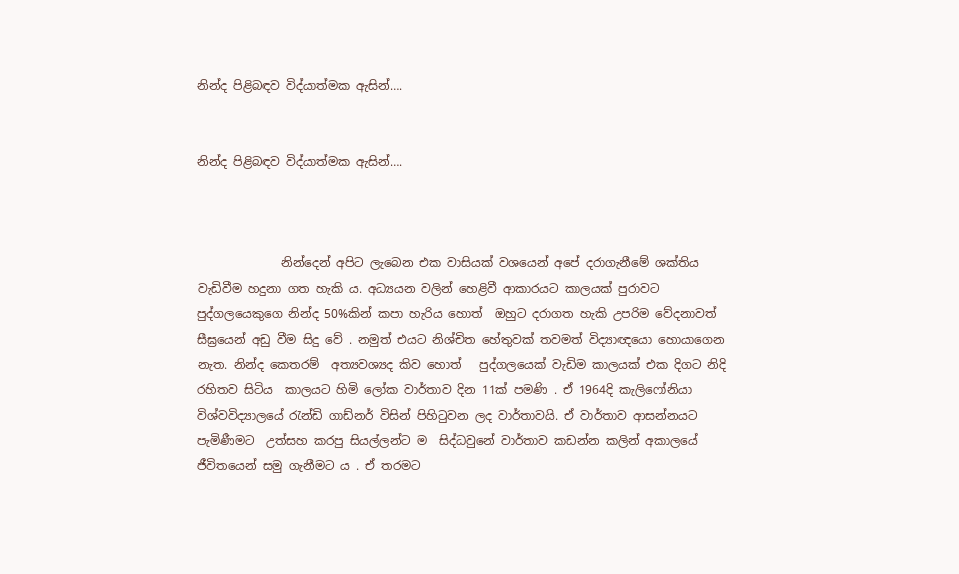නින්ද පිළිබඳව විද්යාත්මක ඇසින්….


නින්ද පිළිබඳව විද්යාත්මක ඇසින්….



              නින්දෙන් අපිට ලැබෙන එක වාසියක් වශයෙන් අපේ දරාගැනීමේ ශක්තිය වැඩිවීම හදුනා ගත හැකි ය. අධ්‍යයන වලින් හෙළිවී ආකාරයට කාලයක් පුරාවට පුද්ගලයෙකුගෙ නින්ද 50%කින් කපා හැරිය හොත්  ඔහුට දරාගත හැකි උපරිම වේදනාවත් සීඝ්‍රයෙන් අඩු වීම සිදු වේ . නමුත් එයට නිශ්චිත හේතුවක් තවමත් විද්‍යාඥයො හොයාගෙන නැත. නින්ද කෙතරම්  අත්‍යවශ්‍යද කිව හොත්   පුද්ගලයෙක් වැඩිම කාලයක් එක දිගට නිදි රහිතව සිටිය  කාලයට හිමි ලෝක වාර්තාව දින 11ක් පමණි . ඒ 1964දි කැලිෆෝනියා විශ්වවිද්‍යාලයේ රැන්ඩි ගාඩ්නර් විසින් පිහිටුවන ලද වාර්තාවයි. ඒ වාර්තාව ආසන්නයට පැමිණීමට  උත්සහ කරපු සියල්ලන්ට ම  සිද්ධවුනේ වාර්තාව කඩන්න කලින් අකාලයේ ජීවිතයෙන් සමු ගැනීමට ය . ඒ තරමට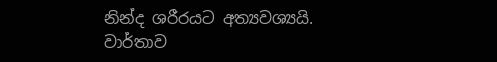නින්ද ශරීරයට අත්‍යවශ්‍යයි. වාර්තාව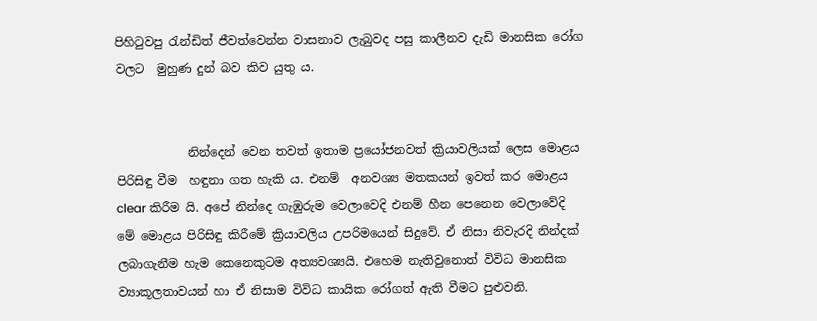පිහිටුවපු රැන්ඩිත් ජීවත්වෙන්න වාසනාව ලැබුවද පසු කාලීනව දැඩි මානසික රෝග වලට  මුහුණ දුන් බව කිව යුතු ය.


            නින්දෙන් වෙන තවත් ඉතාම ප්‍රයෝජනවත් ක්‍රියාවලියක් ලෙස මොළය පිරිසිඳු වීම  හඳුනා ගත හැකි ය. එනම්  අනවශ්‍ය මතකයන් ඉවත් කර මොළය clear කිරීම යි. අපේ නින්දෙ ගැඹුරුම වෙලාවෙදි එනම් හීන පෙනෙන වෙලාවේදි  මේ මොළය පිරිසිඳු කිරීමේ ක්‍රියාවලිය උපරිමයෙන් සිදුවේ. ඒ නිසා නිවැරදි නින්දක් ලබාගැනීම හැම කෙනෙකුටම අත්‍යවශ්‍යයි. එහෙම නැතිවුනොත් විවිධ මානසික ව්‍යාකූලතාවයන් හා ඒ නිසාම විවිධ කායික රෝගත් ඇති වීමට පුළුවනි.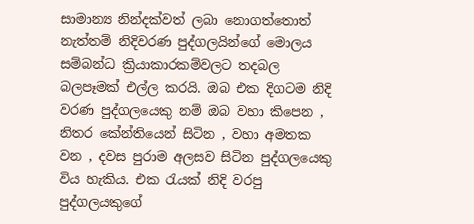සාමාන්‍ය නින්දක්වත් ලබා නොගත්තොත් නැත්තම් නිදිවරණ පුද්ගලයින්ගේ මොලය සම්බන්ධ ක්‍රියාකාරකම්වලට තදබල බලපෑමක් එල්ල කරයි. ඔබ එක දිගටම නිදි වරණ පුද්ගලයෙකු නම් ඔබ වහා කිපෙන , නිතර කේන්තියෙන් සිටින , වහා අමතක වන , දවස පුරාම අලසව සිටින පුද්ගලයෙකු විය හැකිය. එක රැයක් නිදි වරපු පුද්ගලයකුගේ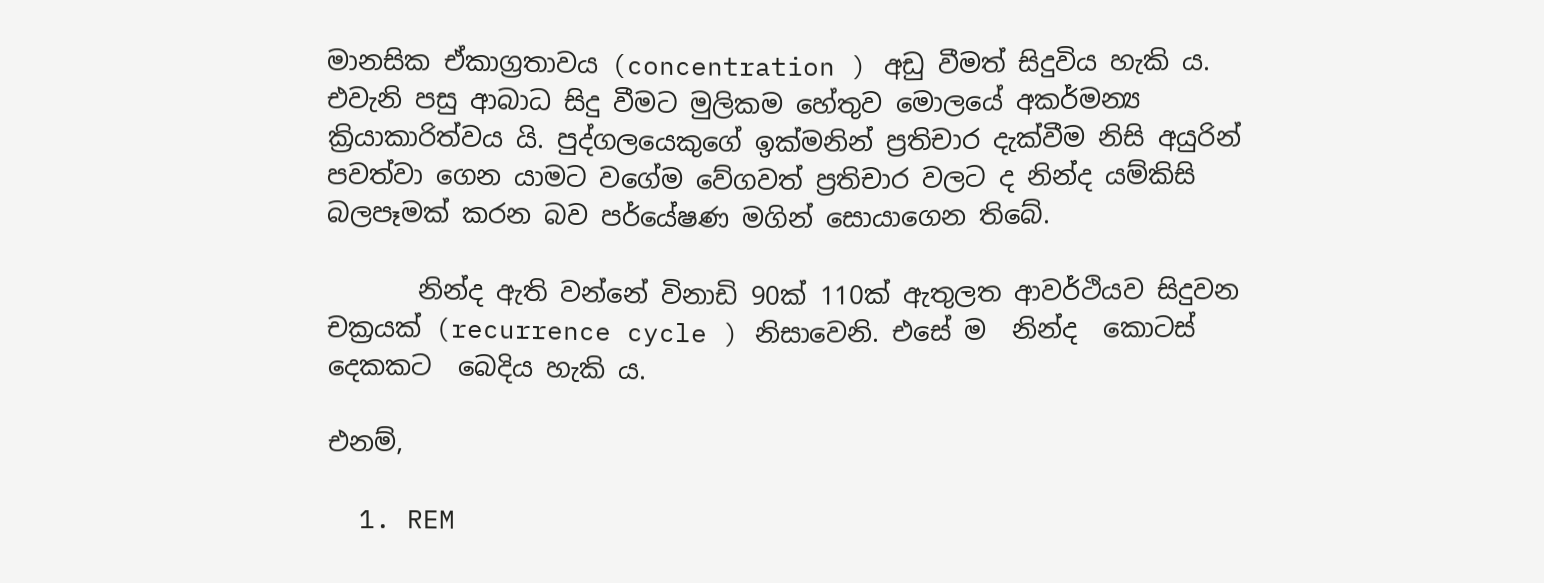මානසික ඒකාග්‍රතාවය (concentration ) අඩු වීමත් සිදුවිය හැකි ය. එවැනි පසු ආබාධ සිදු වීමට මුලිකම හේතුව මොලයේ අකර්මන්‍ය ක්‍රියාකාරිත්වය යි. පුද්ගලයෙකුගේ ඉක්මනින් ප්‍රතිචාර දැක්වීම නිසි අයුරින් පවත්වා ගෙන යාමට වගේම වේගවත් ප්‍රතිචාර වලට ද නින්ද යම්කිසි බලපෑමක් කරන බව පර්යේෂණ මගින් සොයාගෙන තිබේ.

       නින්ද ඇති වන්නේ විනාඩි 90ක් 110ක් ඇතුලත ආවර්ථියව සිදුවන චක්‍රයක් (recurrence cycle ) නිසාවෙනි. එසේ ම  නින්ද  කොටස් දෙකකට  බෙදිය හැකි ය.

එනම්,

  1. REM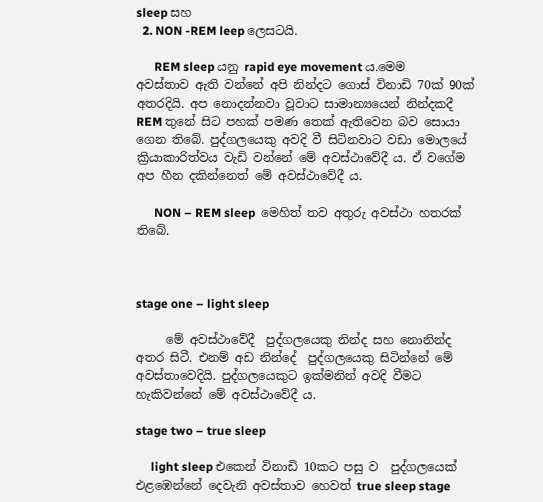sleep සහ
  2. NON -REM leep ලෙසටයි.

      REM sleep යනු rapid eye movement ය.මෙම අවස්තාව ඇති වන්නේ අපි නින්දට ගොස් විනාඩි 70ක් 90ක් අතරදියි. අප නොදන්නවා වූවාට සාමාන්‍යයෙන් නින්දකදී REM තුනේ සිට පහක් පමණ තෙක් ඇතිවෙන බව සොයා ගෙන තිබේ. පුද්ගලයෙකු අවදි වී සිටිනවාට වඩා මොලයේ ක්‍රියාකාරිත්වය වැඩි වන්නේ මේ අවස්ථාවේදී ය. ඒ වගේම අප හීන දකින්නෙත් මේ අවස්ථාවේදී ය.

      NON – REM sleep  මෙහිත් තව අතුරු අවස්ථා හතරක් තිබේ.



stage one – light sleep

     මේ අවස්ථාවේදී  පුද්ගලයෙකු නින්ද සහ නොනින්ද අතර සිටී. එනම් අඩ නින්දේ  පුද්ගලයෙකු සිටින්නේ මේ අවස්තාවෙදියි. පුද්ගලයෙකුට ඉක්මනින් අවදි වීමට හැකිවන්නේ මේ අවස්ථාවේදී ය.

stage two – true sleep

     light sleep එකෙන් විනාඩි 10කට පසු ව  පුද්ගලයෙක් එළඹෙන්නේ දෙවැනි අවස්තාව හෙවත් true sleep stage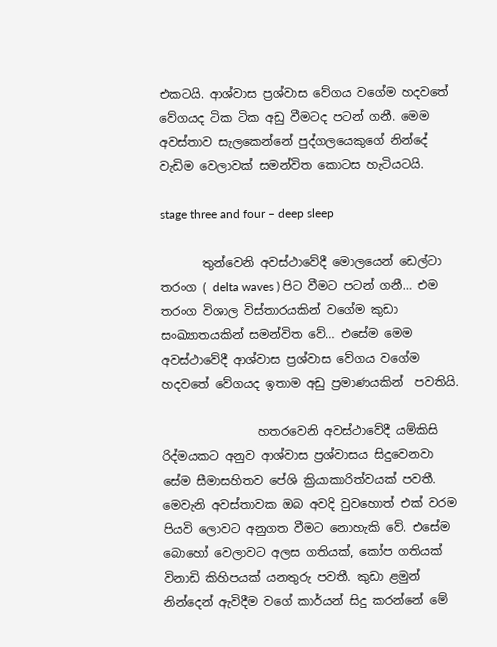එකටයි. ආශ්වාස ප්‍රශ්වාස වේගය වගේම හදවතේ වේගයද ටික ටික අඩු වීමටද පටන් ගනී. මෙම අවස්තාව සැලකෙන්නේ පුද්ගලයෙකුගේ නින්දේ වැඩිම වෙලාවක් සමන්විත කොටස හැටියටයි.

stage three and four – deep sleep

       තුන්වෙනි අවස්ථාවේදී මොලයෙන් ඩෙල්ටා තරංග ( delta waves ) පිට වීමට පටන් ගනී… එම තරංග විශාල විස්තාරයකින් වගේම කුඩා සංඛ්‍යාතයකින් සමන්විත වේ… එසේම මෙම අවස්ථාවේදී ආශ්වාස ප්‍රශ්වාස වේගය වගේම හදවතේ වේගයද ඉතාම අඩු ප්‍රමාණයකින්  පවතියි.

                හතරවෙනි අවස්ථාවේදී යම්කිසි රිද්මයකට අනුව ආශ්වාස ප්‍රශ්වාසය සිදුවෙනවා සේම සීමාසහිතව පේශි ක්‍රියාකාරිත්වයක් පවතී. මෙවැනි අවස්තාවක ඔබ අවදි වුවහොත් එක් වරම පියවි ලොවට අනුගත වීමට නොහැකි වේ. එසේම බොහෝ වෙලාවට අලස ගතියක්, කෝප ගතියක් විනාඩි කිහිපයක් යනතුරු පවතී. කුඩා ළමුන් නින්දෙන් ඇවිදීම වගේ කාර්යන් සිදු කරන්නේ මේ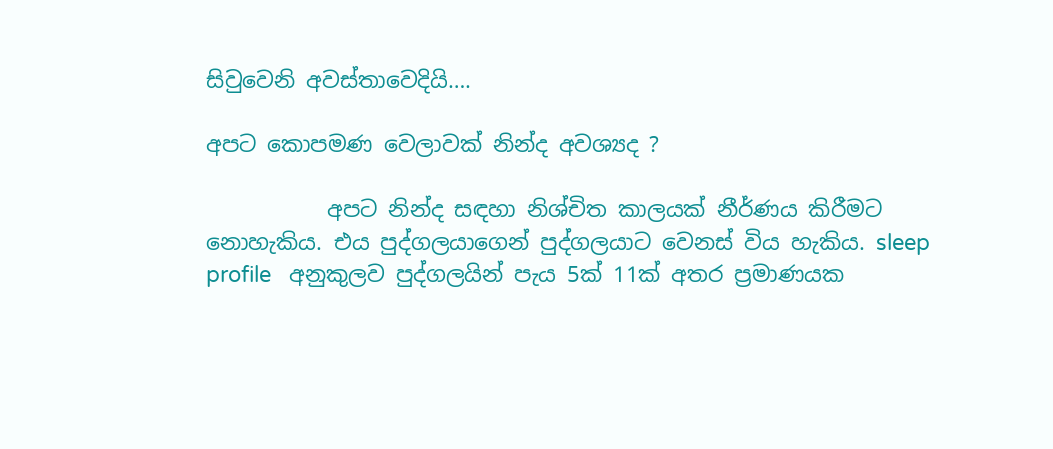සිවුවෙනි අවස්තාවෙදියි….

අපට කොපමණ වෙලාවක් නින්ද අවශ්‍යද ?

           අපට නින්ද සඳහා නිශ්චිත කාලයක් නීර්ණය කිරීමට නොහැකිය. එය පුද්ගලයාගෙන් පුද්ගලයාට වෙනස් විය හැකිය. sleep profile   අනුකුලව පුද්ගලයින් පැය 5ක් 11ක් අතර ප්‍රමාණයක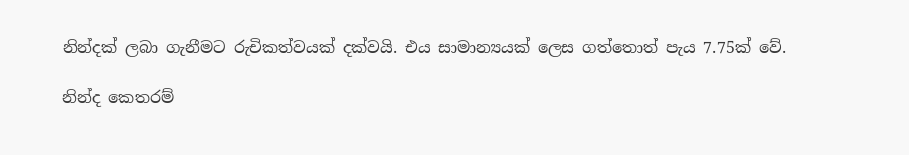නින්දක් ලබා ගැනීමට රුචිකත්වයක් දක්වයි. එය සාමාන්‍යයක් ලෙස ගත්තොත් පැය 7.75ක් වේ.

නින්ද කෙතරම්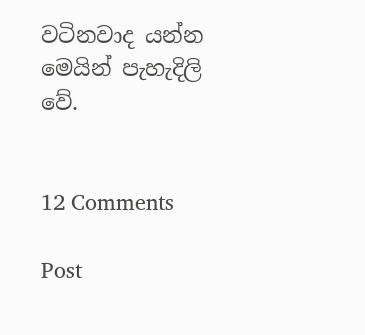වටිනවාද යන්න මෙයින් පැහැදිලි වේ.


12 Comments

Post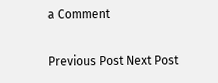a Comment

Previous Post Next Post